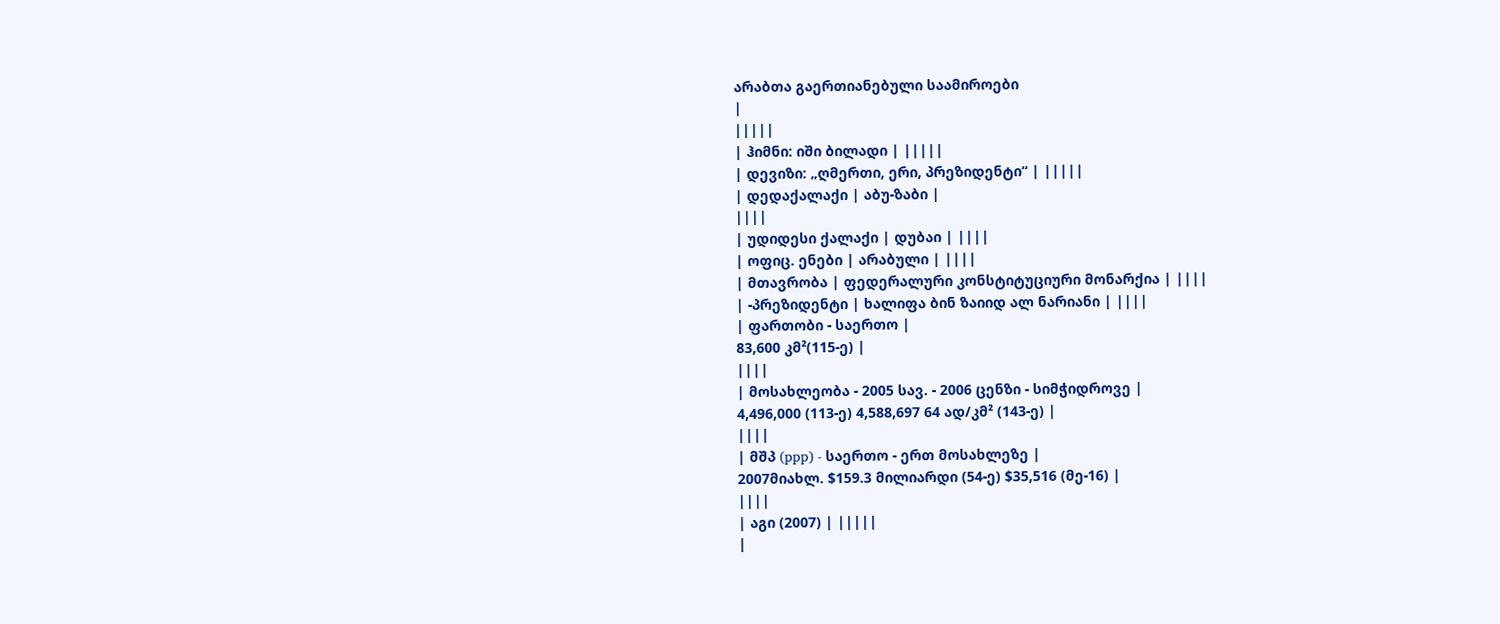არაბთა გაერთიანებული საამიროები
|
|||||
| ჰიმნი: იში ბილადი | |||||
| დევიზი: „ღმერთი, ერი, პრეზიდენტი“ | |||||
| დედაქალაქი | აბუ-ზაბი |
||||
| უდიდესი ქალაქი | დუბაი | ||||
| ოფიც. ენები | არაბული | ||||
| მთავრობა | ფედერალური კონსტიტუციური მონარქია | ||||
| -პრეზიდენტი | ხალიფა ბინ ზაიიდ ალ ნარიანი | ||||
| ფართობი - საერთო |
83,600 კმ²(115-ე) |
||||
| მოსახლეობა - 2005 სავ. - 2006 ცენზი - სიმჭიდროვე |
4,496,000 (113-ე) 4,588,697 64 ად/კმ² (143-ე) |
||||
| მშპ (ppp) - საერთო - ერთ მოსახლეზე |
2007მიახლ. $159.3 მილიარდი (54-ე) $35,516 (მე-16) |
||||
| აგი (2007) | |||||
|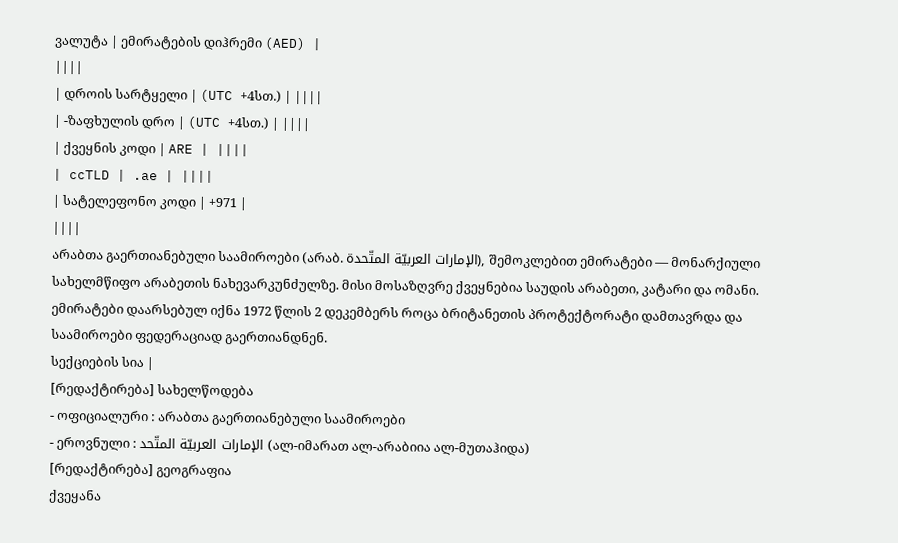ვალუტა | ემირატების დიჰრემი (AED) |
||||
| დროის სარტყელი | (UTC +4სთ.) | ||||
| -ზაფხულის დრო | (UTC +4სთ.) | ||||
| ქვეყნის კოდი | ARE | ||||
| ccTLD | .ae | ||||
| სატელეფონო კოდი | +971 |
||||
არაბთა გაერთიანებული საამიროები (არაბ. الإمارات العربيّة المتّحدة), შემოკლებით ემირატები — მონარქიული სახელმწიფო არაბეთის ნახევარკუნძულზე. მისი მოსაზღვრე ქვეყნებია საუდის არაბეთი, კატარი და ომანი. ემირატები დაარსებულ იქნა 1972 წლის 2 დეკემბერს როცა ბრიტანეთის პროტექტორატი დამთავრდა და საამიროები ფედერაციად გაერთიანდნენ.
სექციების სია |
[რედაქტირება] სახელწოდება
- ოფიციალური : არაბთა გაერთიანებული საამიროები
- ეროვნული : الإمارات العربيّة المتّحد (ალ-იმარათ ალ-არაბიია ალ-მუთაჰიდა)
[რედაქტირება] გეოგრაფია
ქვეყანა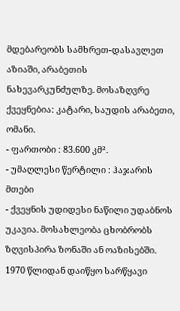მდებარეობს სამხრეთ-დასავლეთ აზიაში, არაბეთის ნახევარკუნძულზე. მოსაზღვრე ქვეყნებია: კატარი, საუდის არაბეთი, ომანი.
- ფართობი : 83.600 კმ².
- უმაღლესი წერტილი : ჰაჯარის მთები
- ქვეყნის უდიდესი ნაწილი უდაბნოს უკავია. მოსახლეობა ცხობრობს ზღვისპირა ზონაში ან ოაზისებში. 1970 წლიდან დაიწყო სარწყავი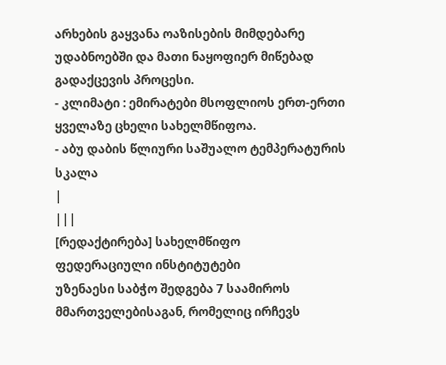არხების გაყვანა ოაზისების მიმდებარე უდაბნოებში და მათი ნაყოფიერ მიწებად გადაქცევის პროცესი.
- კლიმატი : ემირატები მსოფლიოს ერთ-ერთი ყველაზე ცხელი სახელმწიფოა.
- აბუ დაბის წლიური საშუალო ტემპერატურის სკალა
|
|||
[რედაქტირება] სახელმწიფო
ფედერაციული ინსტიტუტები
უზენაესი საბჭო შედგება 7 საამიროს მმართველებისაგან, რომელიც ირჩევს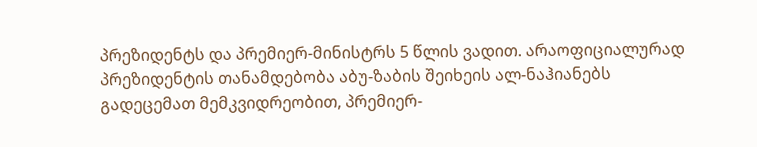პრეზიდენტს და პრემიერ-მინისტრს 5 წლის ვადით. არაოფიციალურად პრეზიდენტის თანამდებობა აბუ-ზაბის შეიხეის ალ-ნაჰიანებს გადეცემათ მემკვიდრეობით, პრემიერ-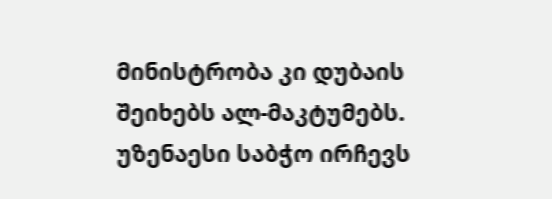მინისტრობა კი დუბაის შეიხებს ალ-მაკტუმებს. უზენაესი საბჭო ირჩევს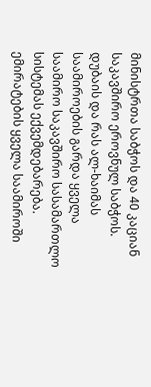მინისტრთა საბჭოს და 40 კაციან საკავშირო ეროვნულ საბჭოს. დუბაის და რას ალ-ხაიმას საამიროების გარდა ყველა საამირო საკავშირო სასამართლო სისტემას ექვემდებარება. ემირატების ყველა საამიროში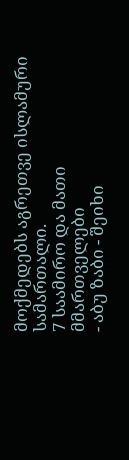მოქმედებს აგრეთვე ისლამური სამართალი.
7 საამირო და მათი მმართველები
- აბუ ზაბი - შეიხი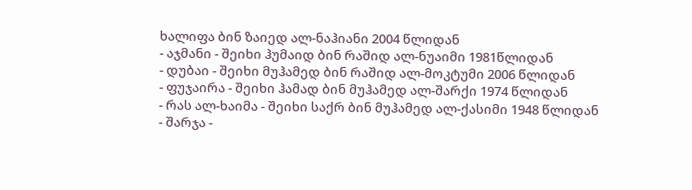ხალიფა ბინ ზაიედ ალ-ნაჰიანი 2004 წლიდან
- აჯმანი - შეიხი ჰუმაიდ ბინ რაშიდ ალ-ნუაიმი 1981წლიდან
- დუბაი - შეიხი მუჰამედ ბინ რაშიდ ალ-მოკტუმი 2006 წლიდან
- ფუჯაირა - შეიხი ჰამად ბინ მუჰამედ ალ-შარქი 1974 წლიდან
- რას ალ-ხაიმა - შეიხი საქრ ბინ მუჰამედ ალ-ქასიმი 1948 წლიდან
- შარჯა -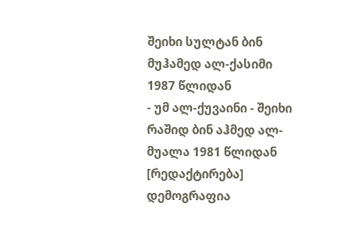შეიხი სულტან ბინ მუჰამედ ალ-ქასიმი 1987 წლიდან
- უმ ალ-ქუვაინი - შეიხი რაშიდ ბინ აჰმედ ალ-მუალა 1981 წლიდან
[რედაქტირება] დემოგრაფია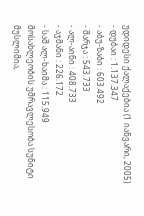უდიდესი ქალაქებია (1 იანვარი, 2005)
- დუბაი : 1.137.347
- აბუ-ზაბი : 603.492
- შარჯა : 543.733
- ალ-აინი : 408.733
- აჯმანი : 226.172
- საშ ალ-ხაიმა : 115.949
მოსახლეობის უმრავლესობა სუნიტი მუსლიმია,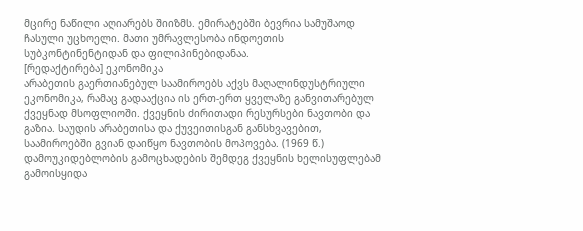მცირე ნაწილი აღიარებს შიიზმს. ემირატებში ბევრია სამუშაოდ ჩასული უცხოელი. მათი უმრავლესობა ინდოეთის სუბკონტინენტიდან და ფილიპინებიდანაა.
[რედაქტირება] ეკონომიკა
არაბეთის გაერთიანებულ საამიროებს აქვს მაღალინდუსტრიული ეკონომიკა, რამაც გადააქცია ის ერთ-ერთ ყველაზე განვითარებულ ქვეყნად მსოფლიოში. ქვეყნის ძირითადი რესურსები ნავთობი და გაზია. საუდის არაბეთისა და ქუვეითისგან განსხვავებით, საამიროებში გვიან დაიწყო ნავთობის მოპოვება. (1969 წ.) დამოუკიდებლობის გამოცხადების შემდეგ ქვეყნის ხელისუფლებამ გამოისყიდა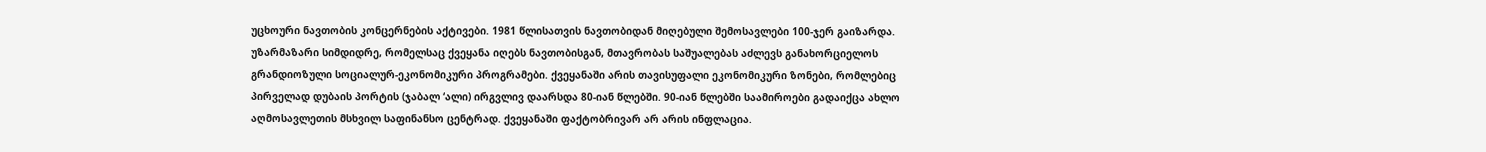უცხოური ნავთობის კონცერნების აქტივები. 1981 წლისათვის ნავთობიდან მიღებული შემოსავლები 100-ჯერ გაიზარდა. უზარმაზარი სიმდიდრე, რომელსაც ქვეყანა იღებს ნავთობისგან, მთავრობას საშუალებას აძლევს განახორციელოს გრანდიოზული სოციალურ-ეკონომიკური პროგრამები. ქვეყანაში არის თავისუფალი ეკონომიკური ზონები, რომლებიც პირველად დუბაის პორტის (ჯაბალ ‘ალი) ირგვლივ დაარსდა 80-იან წლებში. 90-იან წლებში საამიროები გადაიქცა ახლო აღმოსავლეთის მსხვილ საფინანსო ცენტრად. ქვეყანაში ფაქტობრივარ არ არის ინფლაცია.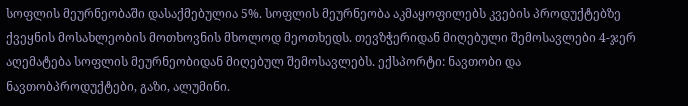სოფლის მეურნეობაში დასაქმებულია 5%. სოფლის მეურნეობა აკმაყოფილებს კვების პროდუქტებზე ქვეყნის მოსახლეობის მოთხოვნის მხოლოდ მეოთხედს. თევზჭერიდან მიღებული შემოსავლები 4-ჯერ აღემატება სოფლის მეურნეობიდან მიღებულ შემოსავლებს. ექსპორტი: ნავთობი და ნავთობპროდუქტები, გაზი, ალუმინი.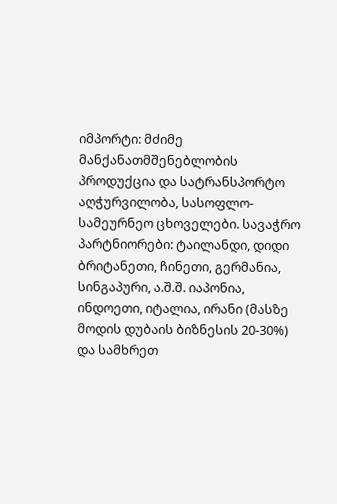იმპორტი: მძიმე მანქანათმშენებლობის პროდუქცია და სატრანსპორტო აღჭურვილობა, სასოფლო-სამეურნეო ცხოველები. სავაჭრო პარტნიორები: ტაილანდი, დიდი ბრიტანეთი, ჩინეთი, გერმანია, სინგაპური, ა.შ.შ. იაპონია, ინდოეთი, იტალია, ირანი (მასზე მოდის დუბაის ბიზნესის 20-30%) და სამხრეთ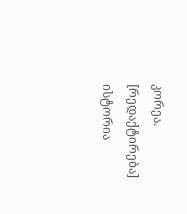კორეა.
[რედაქტირება] ისტორია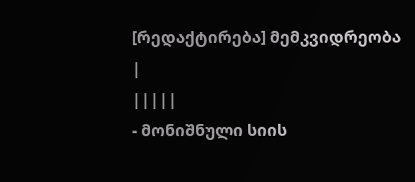[რედაქტირება] მემკვიდრეობა
|
|||||
- მონიშნული სიის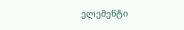ელემენტი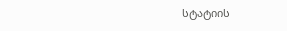სტატიის